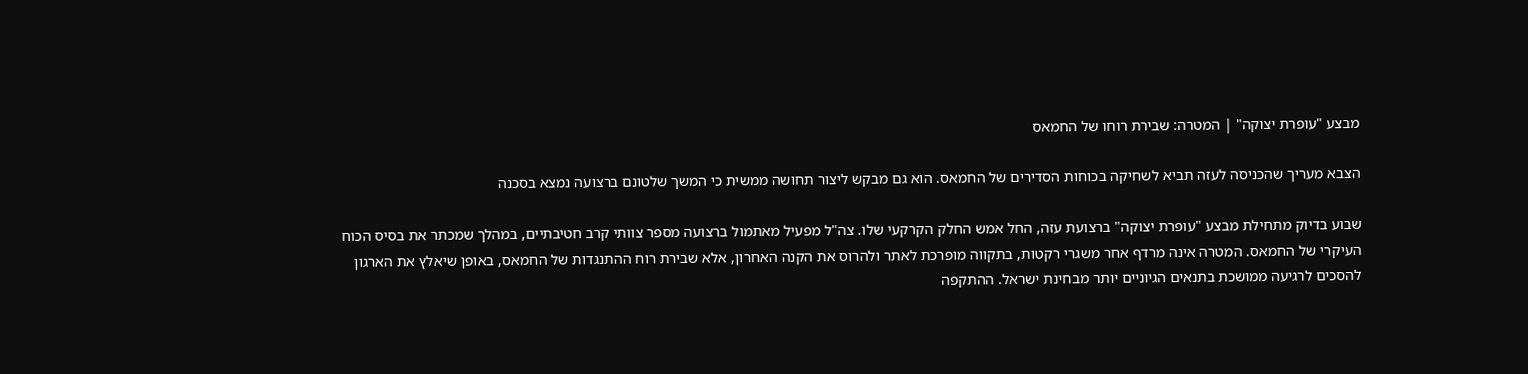מבצע "עופרת יצוקה" | המטרה: שבירת רוחו של החמאס

הצבא מעריך שהכניסה לעזה תביא לשחיקה בכוחות הסדירים של החמאס. הוא גם מבקש ליצור תחושה ממשית כי המשך שלטונם ברצועה נמצא בסכנה

שבוע בדיוק מתחילת מבצע "עופרת יצוקה" ברצועת עזה, החל אמש החלק הקרקעי שלו. צה"ל מפעיל מאתמול ברצועה מספר צוותי קרב חטיבתיים, במהלך שמכתר את בסיס הכוח העיקרי של החמאס. המטרה אינה מרדף אחר משגרי רקטות, בתקווה מופרכת לאתר ולהרוס את הקנה האחרון, אלא שבירת רוח ההתנגדות של החמאס, באופן שיאלץ את הארגון להסכים לרגיעה ממושכת בתנאים הגיוניים יותר מבחינת ישראל. ההתקפה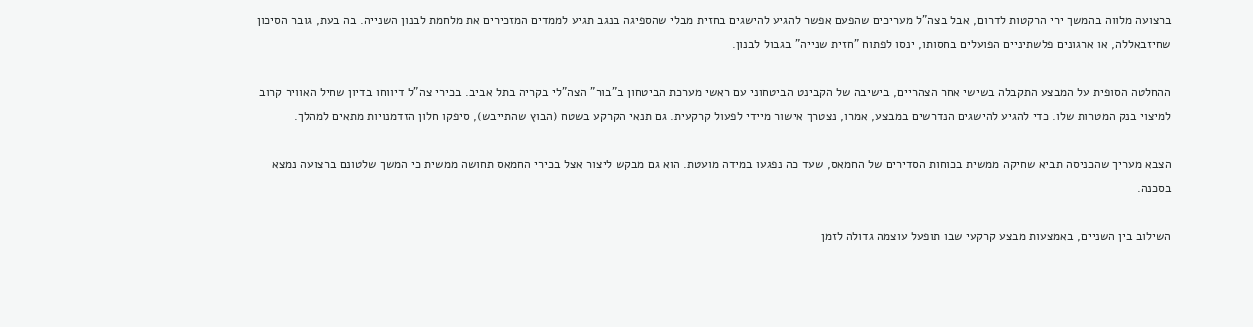ברצועה מלווה בהמשך ירי הרקטות לדרום, אבל בצה"ל מעריכים שהפעם אפשר להגיע להישגים בחזית מבלי שהספיגה בנגב תגיע לממדים המזכירים את מלחמת לבנון השנייה. בה בעת, גובר הסיכון שחיזבאללה, או ארגונים פלשתיניים הפועלים בחסותו, ינסו לפתוח "חזית שנייה" בגבול לבנון.

ההחלטה הסופית על המבצע התקבלה בשישי אחר הצהריים, בישיבה של הקבינט הביטחוני עם ראשי מערכת הביטחון ב"בור" הצה"לי בקריה בתל אביב. בכירי צה"ל דיווחו בדיון שחיל האוויר קרוב למיצוי בנק המטרות שלו. כדי להגיע להישגים הנדרשים במבצע, אמרו, נצטרך אישור מיידי לפעול קרקעית. גם תנאי הקרקע בשטח (הבוץ שהתייבש), סיפקו חלון הזדמנויות מתאים למהלך.

הצבא מעריך שהכניסה תביא שחיקה ממשית בכוחות הסדירים של החמאס, שעד כה נפגעו במידה מועטת. הוא גם מבקש ליצור אצל בכירי החמאס תחושה ממשית כי המשך שלטונם ברצועה נמצא בסכנה.

השילוב בין השניים, באמצעות מבצע קרקעי שבו תופעל עוצמה גדולה לזמן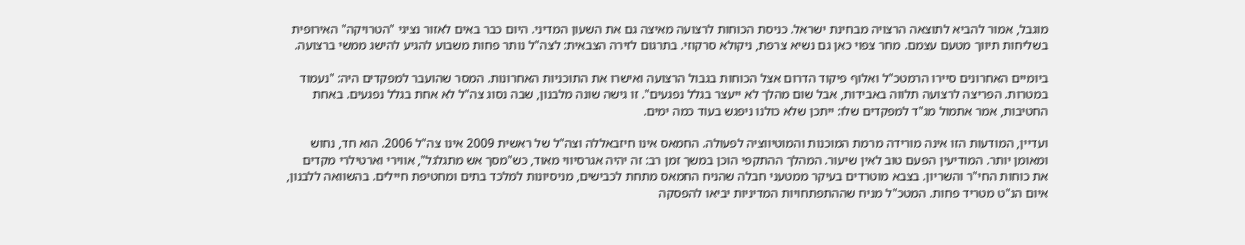מוגבל, אמור להביא לתוצאה הרצויה מבחינת ישראל. כניסת הכוחות לרצועה מאיצה גם את השעון המדיני. היום כבר באים לאזור נציגי "הטרויקה" האירופית בשליחות תיווך מטעם עצמם. מחר צפוי כאן גם נשיא צרפת, ניקולא סרקוזי. בתרגום לזירה הצבאית: לצה"ל נותר פחות משבוע להגיע להישג ממשי ברצועה.

ביומיים האחרונים סיירו הרמטכ"ל ואלוף פיקוד הדרום אצל הכוחות בגבול הרצועה ואישרו את התוכניות האחרונות. המסר שהועבר למפקדים היה: "נעמוד במטרות. הפריצה לרצועה תלווה באבידות, אבל שום מהלך לא ייעצר בגלל נפגעים". זו גישה שונה מלבנון, שבה נסוג צה"ל לא אחת בגלל נפגעים. באחת החטיבות, אמר אתמול מג"ד למפקדים שלו: ייתכן שלא כולנו ניפגש בעוד כמה ימים.

ועדיין, המודעות הזו אינה מורידה מרמת המוכנות והמוטיווציה לפעולה. החמאס אינו חיזבאללה וצה"ל של ראשית 2009 אינו צה"ל 2006. הוא חד, נחוש ומאומן יותר. המודיעין הפעם טוב לאין שיעור. המהלך ההתקפי הוכן במשך זמן רב: זה יהיה אגרסיווי מאוד, כש"מסך אש מתגלגל", אווירי וארטילרי מקדים את כוחות החי"ר והשריון. בצבא מוטרדים בעיקר ממטעני חבלה שהניח החמאס מתחת לכבישים, מניסיונות למלכד בתים ומחטיפת חיילים. בהשוואה ללבנון, איום הנ"ט מטריד פחות. המטכ"ל מניח שההתפתחויות המדיניות יביאו להפסקה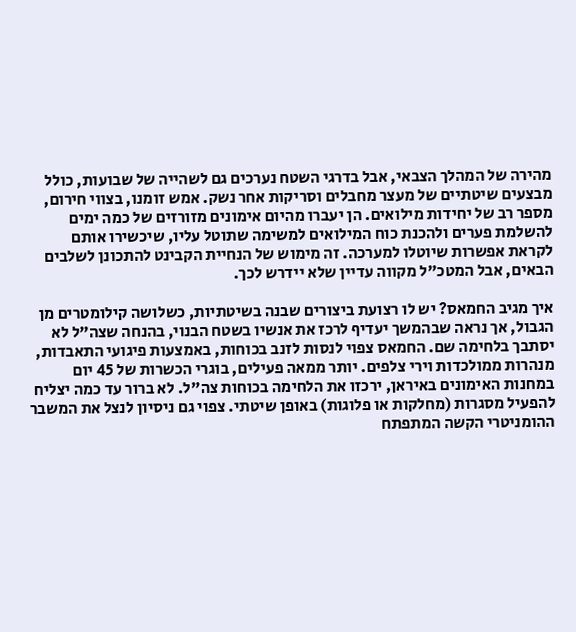מהירה של המהלך הצבאי, אבל בדרגי השטח נערכים גם לשהייה של שבועות, כולל מבצעים שיטתיים של מעצר מחבלים וסריקות אחר נשק. אמש זומנו, בצווי חירום, מספר רב של יחידות מילואים. הן יעברו מהיום אימונים מזורזים של כמה ימים להשלמת פערים ולהכנת כוח המילואים למשימה שתוטל עליו, שיכשירו אותם לקראת אפשרות שיוטלו למערכה. זה מימוש של הנחיית הקבינט להתכונן לשלבים הבאים, אבל המטכ"ל מקווה עדיין שלא יידרש לכך.

איך מגיב החמאס? יש לו רצועת ביצורים שבנה בשיטתיות, כשלושה קילומטרים מן הגבול, אך נראה שבהמשך יעדיף לרכז את אנשיו בשטח הבנוי, בהנחה שצה"ל לא יסתבך בלחימה שם. החמאס צפוי לנסות לזנב בכוחות, באמצעות פיגועי התאבדות, מנהרות ממולכדות וירי צלפים. יותר ממאה פעילים, בוגרי הכשרות של 45 יום במחנות האימונים באיראן, ירכזו את הלחימה בכוחות צה"ל. לא ברור עד כמה יצליח להפעיל מסגרות (מחלקות או פלוגות) באופן שיטתי. צפוי גם ניסיון לנצל את המשבר ההומניטרי הקשה המתפתח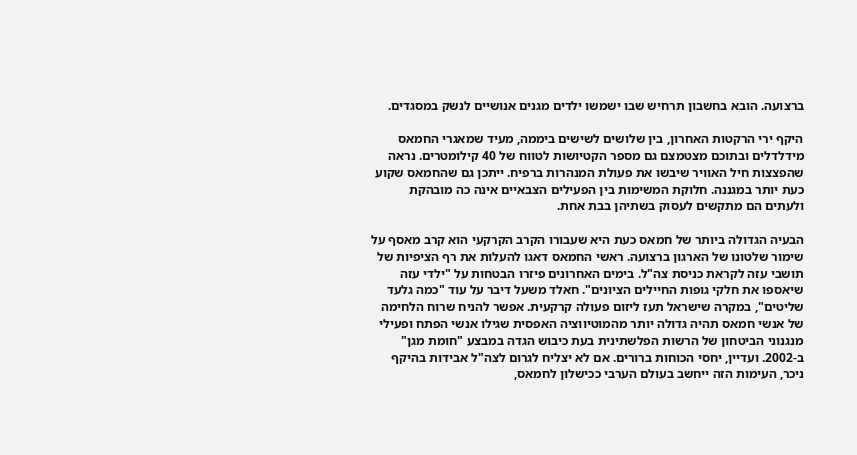ברצועה. הובא בחשבון תרחיש שבו ישמשו ילדים מגנים אנושיים לנשק במסגדים.

היקף ירי הרקטות האחרון, בין שלושים לשישים ביממה, מעיד שמאגרי החמאס מידלדלים ובתוכם מצטמצם גם מספר הקטיושות לטווח של 40 קילומטרים. נראה שהפצצות חיל האוויר שיבשו את פעולת המנהרות ברפיח. ייתכן גם שהחמאס שקוע כעת יותר במגננה. חלוקת המשימות בין הפעילים הצבאיים אינה כה מובהקת ולעתים הם מתקשים לעסוק בשתיהן בבת אחת.

הבעיה הגדולה ביותר של חמאס כעת היא שעבורו הקרב הקרקעי הוא קרב מאסף על שימור שלטונו של הארגון ברצועה. ראשי החמאס דאגו להעלות את רף הציפיות של תושבי עזה לקראת כניסת צה"ל. בימים האחרונים פיזרו הבטחות על "ילדי עזה שיאספו את חלקי גופות החיילים הציונים". חאלד משעל דיבר על עוד "כמה גלעד שליטים", במקרה שישראל תעז ליזום פעולה קרקעית. אפשר להניח שרוח הלחימה של אנשי חמאס תהיה גדולה יותר מהמוטיווציה האפסית שגילו אנשי הפתח ופעילי מנגנוני הביטחון של הרשות הפלשתינית בעת כיבוש הגדה במבצע "חומת מגן" ב-2002. ועדיין, יחסי הכוחות ברורים. אם לא יצליח לגרום לצה"ל אבידות בהיקף ניכר, העימות הזה ייחשב בעולם הערבי ככישלון לחמאס,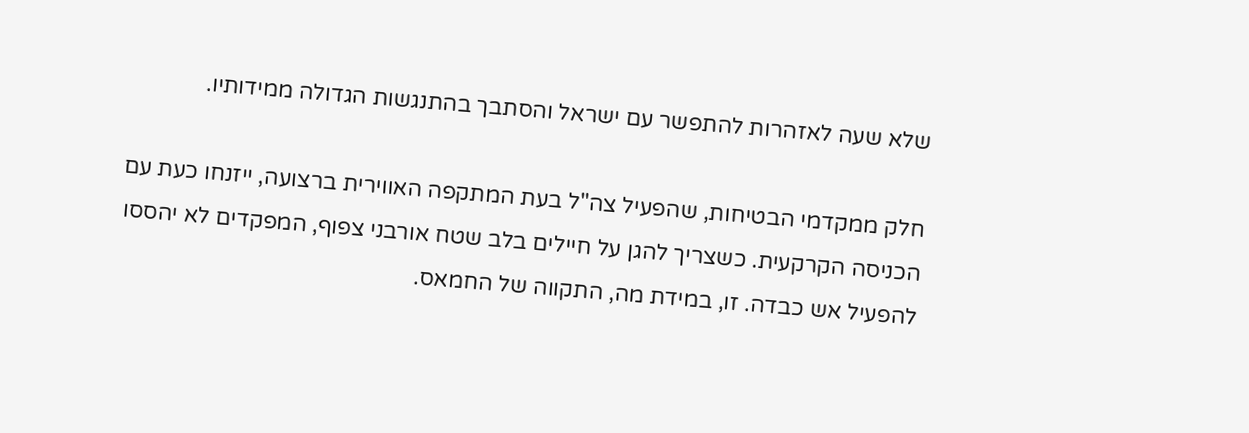שלא שעה לאזהרות להתפשר עם ישראל והסתבך בהתנגשות הגדולה ממידותיו.

חלק ממקדמי הבטיחות, שהפעיל צה"ל בעת המתקפה האווירית ברצועה, ייזנחו כעת עם הכניסה הקרקעית. כשצריך להגן על חיילים בלב שטח אורבני צפוף, המפקדים לא יהססו להפעיל אש כבדה. זו, במידת מה, התקווה של החמאס.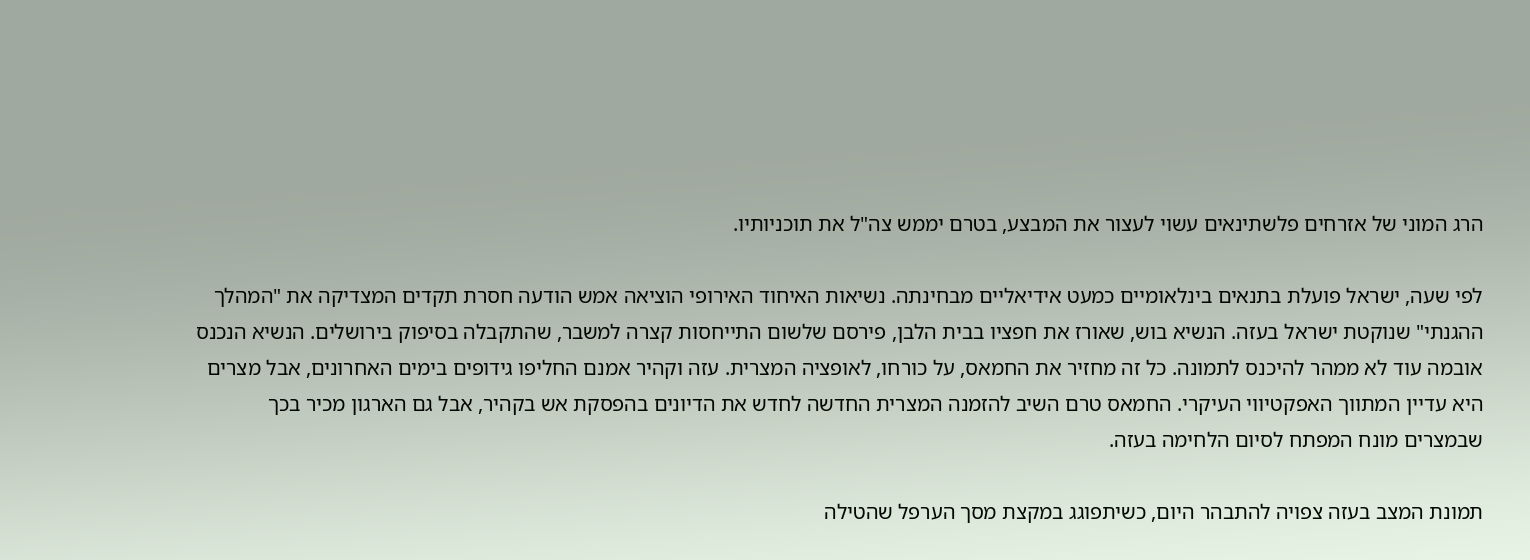הרג המוני של אזרחים פלשתינאים עשוי לעצור את המבצע, בטרם יממש צה"ל את תוכניותיו.

לפי שעה, ישראל פועלת בתנאים בינלאומיים כמעט אידיאליים מבחינתה. נשיאות האיחוד האירופי הוציאה אמש הודעה חסרת תקדים המצדיקה את "המהלך ההגנתי" שנוקטת ישראל בעזה. הנשיא בוש, שאורז את חפציו בבית הלבן, פירסם שלשום התייחסות קצרה למשבר, שהתקבלה בסיפוק בירושלים. הנשיא הנכנס אובמה עוד לא ממהר להיכנס לתמונה. כל זה מחזיר את החמאס, על כורחו, לאופציה המצרית. עזה וקהיר אמנם החליפו גידופים בימים האחרונים, אבל מצרים היא עדיין המתווך האפקטיווי העיקרי. החמאס טרם השיב להזמנה המצרית החדשה לחדש את הדיונים בהפסקת אש בקהיר, אבל גם הארגון מכיר בכך שבמצרים מונח המפתח לסיום הלחימה בעזה.

תמונת המצב בעזה צפויה להתבהר היום, כשיתפוגג במקצת מסך הערפל שהטילה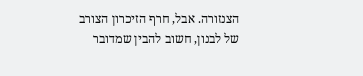הצנזורה. אבל, חרף הזיכרון הצורב של לבנון, חשוב להבין שמדובר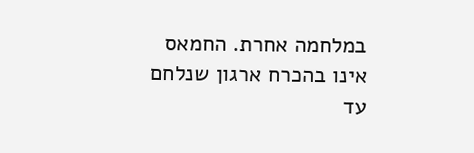במלחמה אחרת. החמאס אינו בהכרח ארגון שנלחם עד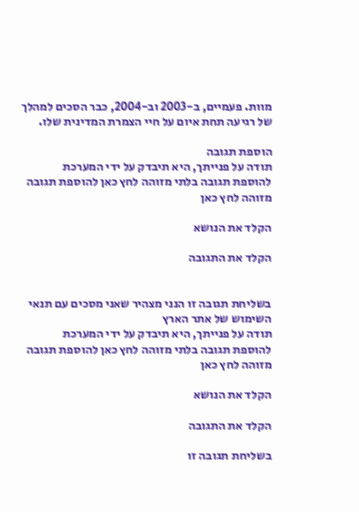מוות. פעמיים, ב-2003 וב-2004, כבר הסכים למהלך של רגיעה תחת איום על חיי הצמרת המדינית שלו.

הוספת תגובה
תודה על פנייתך, היא תיבדק על ידי המערכת
להוספת תגובה בלתי מזוהה לחץ כאן להוספת תגובה מזוהה לחץ כאן

הקלד את הנושא

הקלד את התגובה


בשליחת תגובה זו הנני מצהיר שאני מסכים עם תנאי השימוש של אתר הארץ
תודה על פנייתך, היא תיבדק על ידי המערכת
להוספת תגובה בלתי מזוהה לחץ כאן להוספת תגובה מזוהה לחץ כאן

הקלד את הנושא

הקלד את התגובה

בשליחת תגובה זו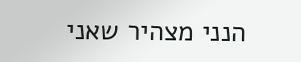הנני מצהיר שאני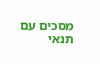מסכים עם תנאי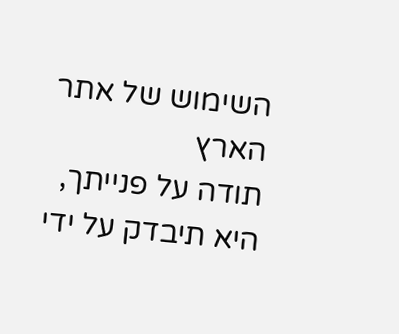השימוש של אתר הארץ
תודה על פנייתך, היא תיבדק על ידי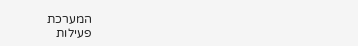המערכת
פעילות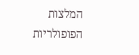המלצות
הפופולריות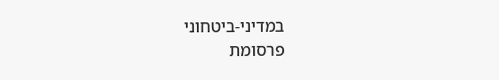במדיני-ביטחוני
פרסומת